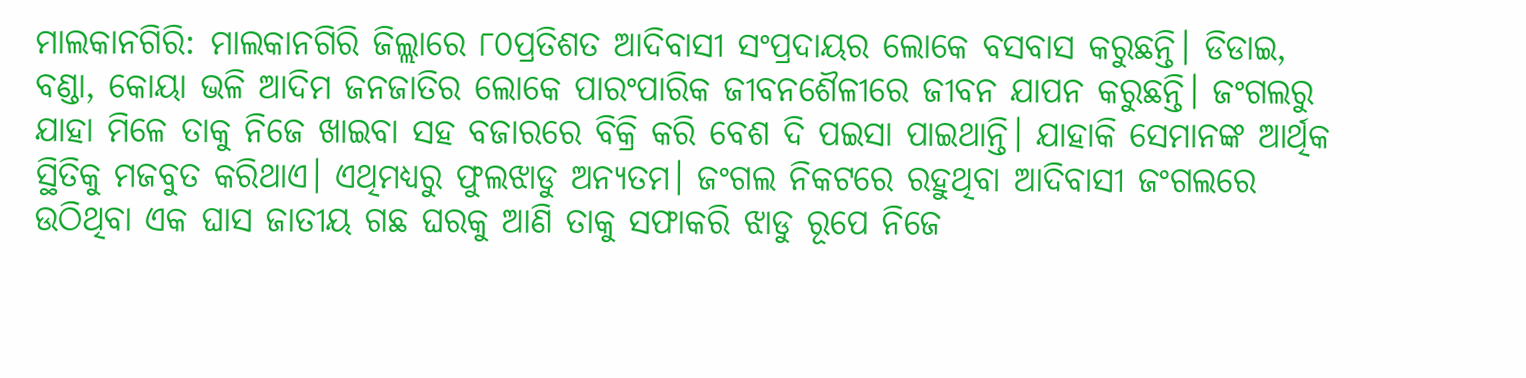ମାଲକାନଗିରି: ମାଲକାନଗିରି ଜିଲ୍ଲାରେ ୮୦ପ୍ରତିଶତ ଆଦିବାସୀ ସଂପ୍ରଦାୟର ଲୋକେ ବସବାସ କରୁଛନ୍ତି। ଡିଡାଇ, ବଣ୍ଡା, କୋୟା ଭଳି ଆଦିମ ଜନଜାତିର ଲୋକେ ପାରଂପାରିକ ଜୀବନଶୈଳୀରେ ଜୀବନ ଯାପନ କରୁଛନ୍ତି। ଜଂଗଲରୁ ଯାହା ମିଳେ ତାକୁ ନିଜେ ଖାଇବା ସହ ବଜାରରେ ବିକ୍ରି କରି ବେଶ ଦି ପଇସା ପାଇଥାନ୍ତି। ଯାହାକି ସେମାନଙ୍କ ଆର୍ଥିକ ସ୍ଥିତିକୁ ମଜବୁତ କରିଥାଏ। ଏଥିମଧ୍ୟରୁ ଫୁଲଝାଡୁ ଅନ୍ୟତମ। ଜଂଗଲ ନିକଟରେ ରହୁଥିବା ଆଦିବାସୀ ଜଂଗଲରେ ଉଠିଥିବା ଏକ ଘାସ ଜାତୀୟ ଗଛ ଘରକୁ ଆଣି ତାକୁ ସଫାକରି ଝାଡୁ ରୂପେ ନିଜେ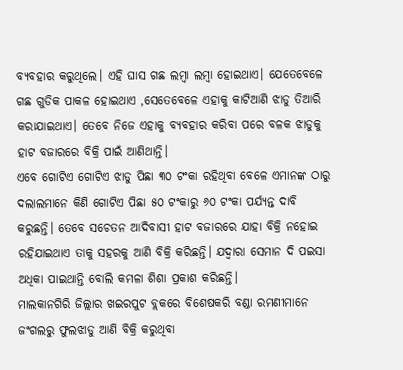ବ୍ୟବହାର କରୁଥିଲେ। ଏହି ଘାସ ଗଛ ଲମ୍ବା ଲମ୍ବା ହୋଇଥାଏ। ଯେତେବେଳେ ଗଛ ଗୁଡିକ ପାକଳ ହୋଇଥାଏ ,ସେତେବେଳେ ଏହାକୁ କାଟିଆଣି ଝାଡୁ ତିଆରି କରାଯାଇଥାଏ। ତେବେ ନିଜେ ଏହାକୁ ବ୍ୟବହାର କରିବା ପରେ ବଳକ ଝାଡୁକୁ ହାଟ ବଜାରରେ ବିକ୍ରି ପାଇଁ ଆଣିଥାନ୍ତି।
ଏବେ ଗୋଟିଏ ଗୋଟିଏ ଝାଡୁ ପିଛା ୩୦ ଟଂକା ରହିଥିବା ବେଳେ ଏମାନଙ୍କ ଠାରୁ ଦଲାଲମାନେ କିଣି ଗୋଟିଏ ପିଛା ୫୦ ଟଂକାରୁ ୬୦ ଟଂକା ପର୍ଯ୍ୟନ୍ତ ଦାବି କରୁଛନ୍ତି। ତେବେ ସଚେତନ ଆଦିବାସୀ ହାଟ ବଜାରରେ ଯାହା ବିକ୍ରି ନହୋଇ ରହିଯାଇଥାଏ ତାକୁ ସହରକୁ ଆଣି ବିକ୍ରି କରିଛନ୍ତି। ଯଦ୍ୱାରା ସେମାନ ଦି ପଇସା ଅଧିକା ପାଇଥାନ୍ତି ବୋଲି କମଳା ଶିଶା ପ୍ରକାଶ କରିଛନ୍ତି।
ମାଲକାନଗିରି ଜିଲ୍ଲାର ଖଇରପୁଟ ବ୍ଲକରେ ବିଶେଷକରି ବଣ୍ଡା ରମଣୀମାନେ ଜଂଗଲରୁ ଫୁଲଝାଡୁ ଆଣି ବିକ୍ରି କରୁଥିବା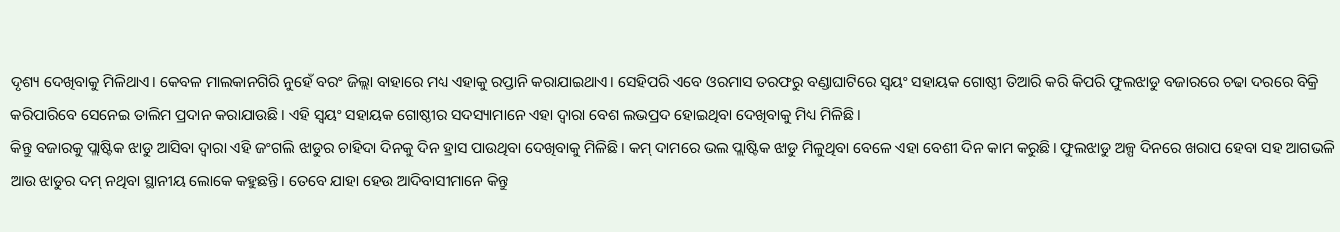ଦୃଶ୍ୟ ଦେଖିବାକୁ ମିଳିଥାଏ। କେବଳ ମାଲକାନଗିରି ନୁହେଁ ବରଂ ଜିଲ୍ଲା ବାହାରେ ମଧ୍ୟ ଏହାକୁ ରପ୍ତାନି କରାଯାଇଥାଏ। ସେହିପରି ଏବେ ଓରମାସ ତରଫରୁ ବଣ୍ଡାଘାଟିରେ ସ୍ୱୟଂ ସହାୟକ ଗୋଷ୍ଠୀ ତିଆରି କରି କିପରି ଫୁଲଝାଡୁ ବଜାରରେ ଚଢା ଦରରେ ବିକ୍ରି କରିପାରିବେ ସେନେଇ ତାଲିମ ପ୍ରଦାନ କରାଯାଉଛି। ଏହି ସ୍ୱୟଂ ସହାୟକ ଗୋଷ୍ଠୀର ସଦସ୍ୟାମାନେ ଏହା ଦ୍ୱାରା ବେଶ ଲଭପ୍ରଦ ହୋଇଥିବା ଦେଖିବାକୁ ମିଧ୍ୟ ମିଳିଛି।
କିନ୍ତୁ ବଜାରକୁ ପ୍ଲାଷ୍ଟିକ ଝାଡୁ ଆସିବା ଦ୍ୱାରା ଏହି ଜଂଗଲି ଝାଡୁର ଚାହିଦା ଦିନକୁ ଦିନ ହ୍ରାସ ପାଉଥିବା ଦେଖିବାକୁ ମିଳିଛି। କମ୍ ଦାମରେ ଭଲ ପ୍ଲାଷ୍ଟିକ ଝାଡୁ ମିଳୁଥିବା ବେଳେ ଏହା ବେଶୀ ଦିନ କାମ କରୁଛି। ଫୁଲଝାଡୁ ଅଳ୍ପ ଦିନରେ ଖରାପ ହେବା ସହ ଆଗଭଳି ଆଉ ଝାଡୁର ଦମ୍ ନଥିବା ସ୍ଥାନୀୟ ଲୋକେ କହୁଛନ୍ତି। ତେବେ ଯାହା ହେଉ ଆଦିବାସୀମାନେ କିନ୍ତୁ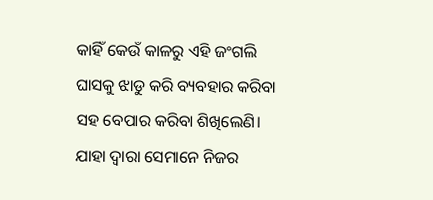କାହିଁ କେଉଁ କାଳରୁ ଏହି ଜଂଗଲି ଘାସକୁ ଝାଡୁ କରି ବ୍ୟବହାର କରିବା ସହ ବେପାର କରିବା ଶିଖିଲେଣି। ଯାହା ଦ୍ୱାରା ସେମାନେ ନିଜର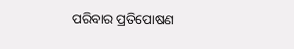ପରିବାର ପ୍ରତିପୋଷଣ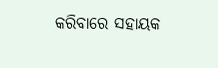କରିବାରେ ସହାୟକ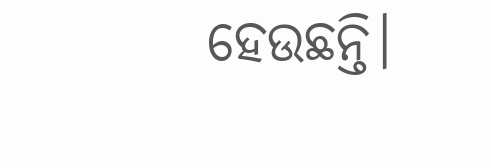ହେଉଛନ୍ତି।